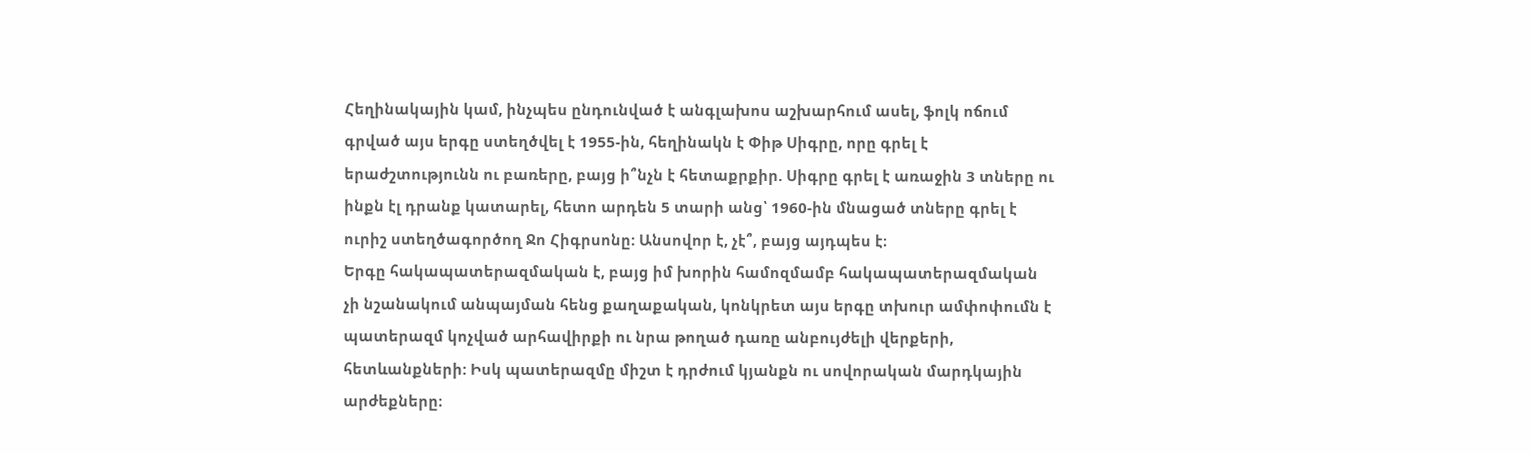Հեղինակային կամ, ինչպես ընդունված է անգլախոս աշխարհում ասել, ֆոլկ ոճում գրված այս երգը ստեղծվել է 1955-ին, հեղինակն է Փիթ Սիգրը, որը գրել է երաժշտությունն ու բառերը, բայց ի՞նչն է հետաքրքիր. Սիգրը գրել է առաջին 3 տները ու ինքն էլ դրանք կատարել, հետո արդեն 5 տարի անց՝ 1960-ին մնացած տները գրել է ուրիշ ստեղծագործող Ջո Հիգրսոնը: Անսովոր է, չէ՞, բայց այդպես է։
Երգը հակապատերազմական է, բայց իմ խորին համոզմամբ հակապատերազմական չի նշանակում անպայման հենց քաղաքական, կոնկրետ այս երգը տխուր ամփոփումն է պատերազմ կոչված արհավիրքի ու նրա թողած դառը անբույժելի վերքերի, հետևանքների: Իսկ պատերազմը միշտ է դրժում կյանքն ու սովորական մարդկային արժեքները։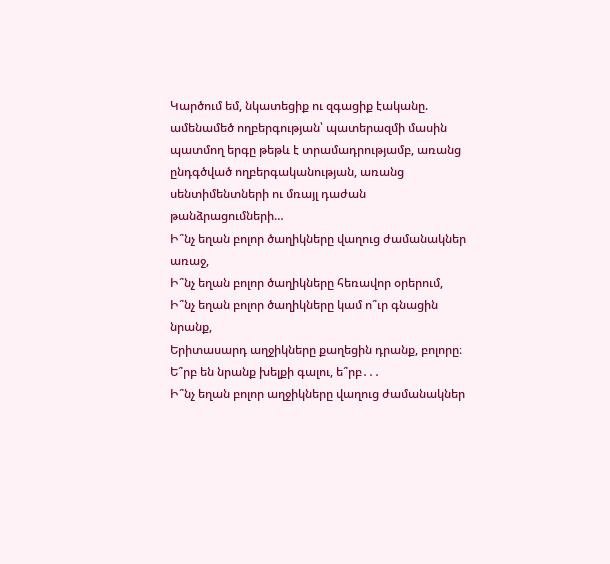Կարծում եմ, նկատեցիք ու զգացիք էականը. ամենամեծ ողբերգության՝ պատերազմի մասին պատմող երգը թեթև է տրամադրությամբ, առանց ընդգծված ողբերգականության, առանց սենտիմենտների ու մռայլ դաժան թանձրացումների…
Ի՞նչ եղան բոլոր ծաղիկները վաղուց ժամանակներ առաջ,
Ի՞նչ եղան բոլոր ծաղիկները հեռավոր օրերում,
Ի՞նչ եղան բոլոր ծաղիկները կամ ո՞ւր գնացին նրանք,
Երիտասարդ աղջիկները քաղեցին դրանք, բոլորը։
Ե՞րբ են նրանք խելքի գալու, ե՞րբ․․․
Ի՞նչ եղան բոլոր աղջիկները վաղուց ժամանակներ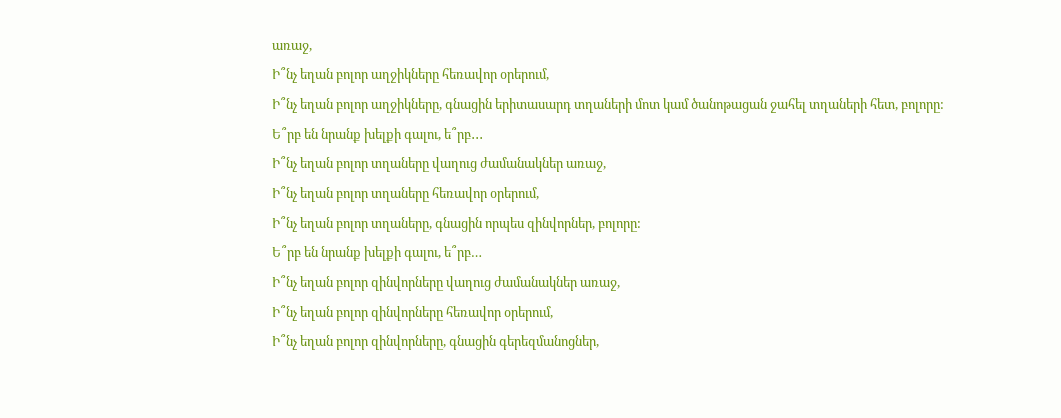առաջ,
Ի՞նչ եղան բոլոր աղջիկները հեռավոր օրերում,
Ի՞նչ եղան բոլոր աղջիկները, գնացին երիտասարդ տղաների մոտ կամ ծանոթացան ջահել տղաների հետ, բոլորը:
Ե՞րբ են նրանք խելքի գալու, ե՞րբ․․․
Ի՞նչ եղան բոլոր տղաները վաղուց ժամանակներ առաջ,
Ի՞նչ եղան բոլոր տղաները հեռավոր օրերում,
Ի՞նչ եղան բոլոր տղաները, գնացին որպես զինվորներ, բոլորը:
Ե՞րբ են նրանք խելքի գալու, ե՞րբ…
Ի՞նչ եղան բոլոր զինվորները վաղուց ժամանակներ առաջ,
Ի՞նչ եղան բոլոր զինվորները հեռավոր օրերում,
Ի՞նչ եղան բոլոր զինվորները, գնացին գերեզմանոցներ,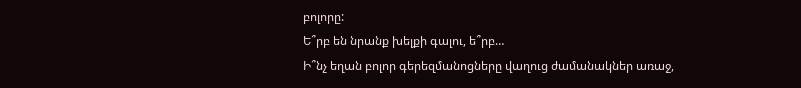բոլորը:
Ե՞րբ են նրանք խելքի գալու, ե՞րբ…
Ի՞նչ եղան բոլոր գերեզմանոցները վաղուց ժամանակներ առաջ,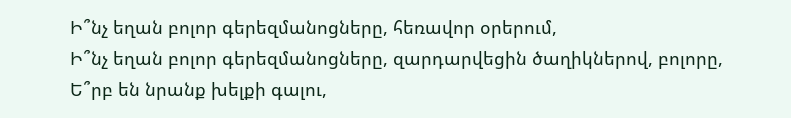Ի՞նչ եղան բոլոր գերեզմանոցները, հեռավոր օրերում,
Ի՞նչ եղան բոլոր գերեզմանոցները, զարդարվեցին ծաղիկներով, բոլորը,
Ե՞րբ են նրանք խելքի գալու,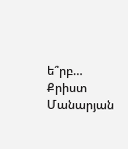ե՞րբ…
Քրիստ Մանարյան